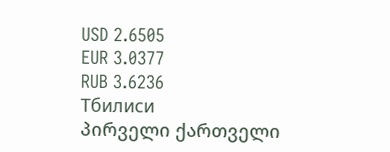USD 2.6505
EUR 3.0377
RUB 3.6236
Тбилиси
პირველი ქართველი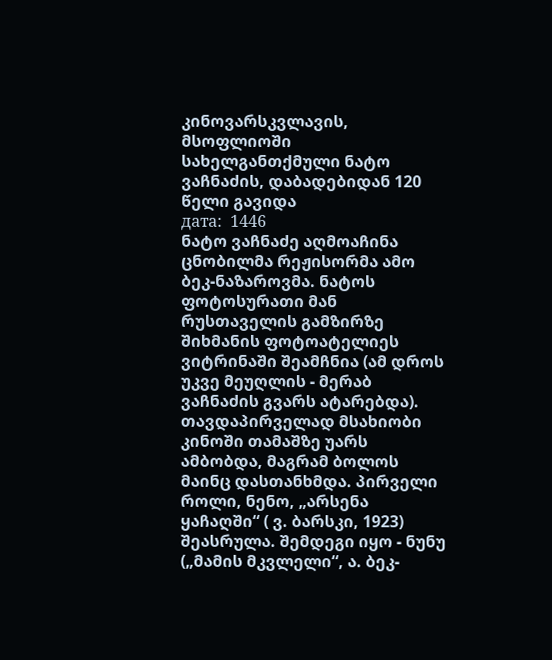კინოვარსკვლავის, მსოფლიოში სახელგანთქმული ნატო ვაჩნაძის, დაბადებიდან 120 წელი გავიდა
дата:  1446
ნატო ვაჩნაძე აღმოაჩინა ცნობილმა რეჟისორმა ამო ბეკ-ნაზაროვმა. ნატოს ფოტოსურათი მან რუსთაველის გამზირზე შიხმანის ფოტოატელიეს ვიტრინაში შეამჩნია (ამ დროს უკვე მეუღლის - მერაბ ვაჩნაძის გვარს ატარებდა).
თავდაპირველად მსახიობი კინოში თამაშზე უარს ამბობდა, მაგრამ ბოლოს მაინც დასთანხმდა. პირველი როლი, ნენო, „არსენა ყაჩაღში“ ( ვ. ბარსკი, 1923) შეასრულა. შემდეგი იყო - ნუნუ („მამის მკვლელი“, ა. ბეკ-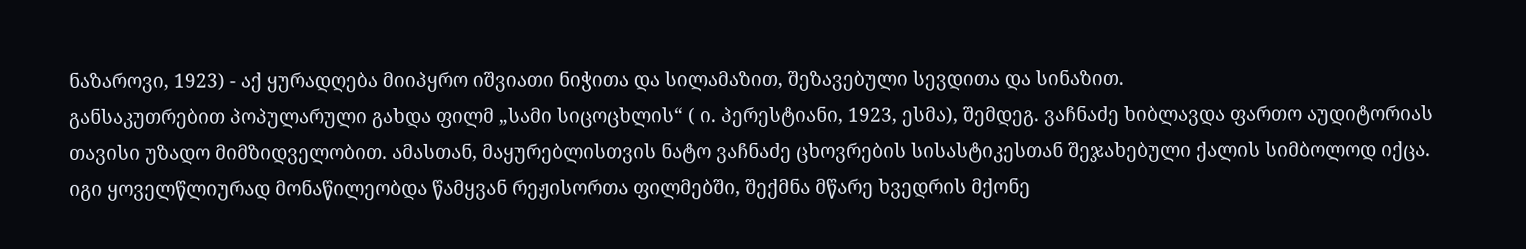ნაზაროვი, 1923) - აქ ყურადღება მიიპყრო იშვიათი ნიჭითა და სილამაზით, შეზავებული სევდითა და სინაზით.
განსაკუთრებით პოპულარული გახდა ფილმ „სამი სიცოცხლის“ ( ი. პერესტიანი, 1923, ესმა), შემდეგ. ვაჩნაძე ხიბლავდა ფართო აუდიტორიას თავისი უზადო მიმზიდველობით. ამასთან, მაყურებლისთვის ნატო ვაჩნაძე ცხოვრების სისასტიკესთან შეჯახებული ქალის სიმბოლოდ იქცა.
იგი ყოველწლიურად მონაწილეობდა წამყვან რეჟისორთა ფილმებში, შექმნა მწარე ხვედრის მქონე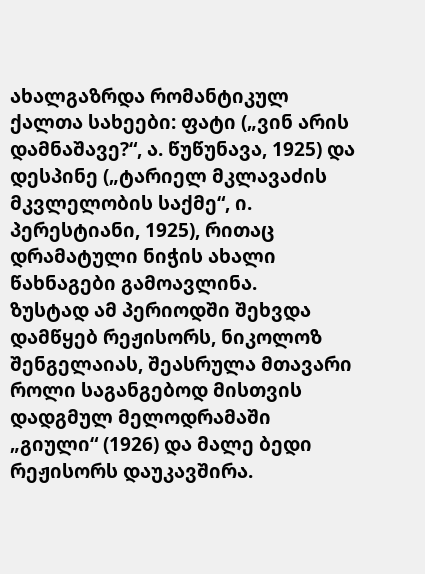ახალგაზრდა რომანტიკულ ქალთა სახეები: ფატი („ვინ არის დამნაშავე?“, ა. წუწუნავა, 1925) და დესპინე („ტარიელ მკლავაძის მკვლელობის საქმე“, ი. პერესტიანი, 1925), რითაც დრამატული ნიჭის ახალი წახნაგები გამოავლინა.
ზუსტად ამ პერიოდში შეხვდა დამწყებ რეჟისორს, ნიკოლოზ შენგელაიას, შეასრულა მთავარი როლი საგანგებოდ მისთვის დადგმულ მელოდრამაში „გიული“ (1926) და მალე ბედი რეჟისორს დაუკავშირა.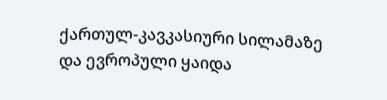ქართულ-კავკასიური სილამაზე და ევროპული ყაიდა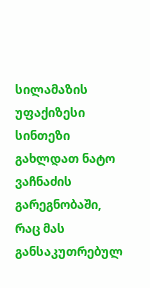სილამაზის უფაქიზესი სინთეზი გახლდათ ნატო ვაჩნაძის გარეგნობაში, რაც მას განსაკუთრებულ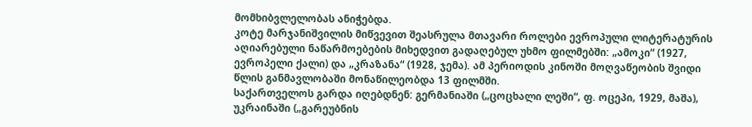მომხიბვლელობას ანიჭებდა.
კოტე მარჯანიშვილის მიწვევით შეასრულა მთავარი როლები ევროპული ლიტერატურის აღიარებული ნაწარმოებების მიხედვით გადაღებულ უხმო ფილმებში: „ამოკი“ (1927, ევროპელი ქალი) და „კრაზანა“ (1928, ჯემა). ამ პერიოდის კინოში მოღვაწეობის შვიდი წლის განმავლობაში მონაწილეობდა 13 ფილმში.
საქართველოს გარდა იღებდნენ: გერმანიაში („ცოცხალი ლეში“, ფ. ოცეპი, 1929, მაშა), უკრაინაში („გარეუბნის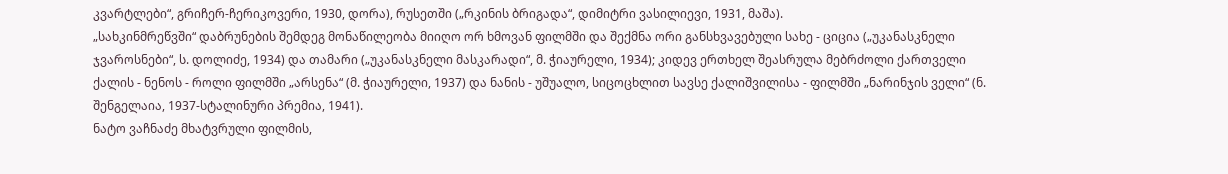კვარტლები“, გრიჩერ-ჩერიკოვერი, 1930, დორა), რუსეთში („რკინის ბრიგადა“, დიმიტრი ვასილიევი, 1931, მაშა).
„სახკინმრეწვში“ დაბრუნების შემდეგ მონაწილეობა მიიღო ორ ხმოვან ფილმში და შექმნა ორი განსხვავებული სახე - ციცია („უკანასკნელი ჯვაროსნები“, ს. დოლიძე, 1934) და თამარი („უკანასკნელი მასკარადი“, მ. ჭიაურელი, 1934); კიდევ ერთხელ შეასრულა მებრძოლი ქართველი ქალის - ნენოს - როლი ფილმში „არსენა“ (მ. ჭიაურელი, 1937) და ნანის - უშუალო, სიცოცხლით სავსე ქალიშვილისა - ფილმში „ნარინჯის ველი“ (ნ. შენგელაია, 1937-სტალინური პრემია, 1941).
ნატო ვაჩნაძე მხატვრული ფილმის,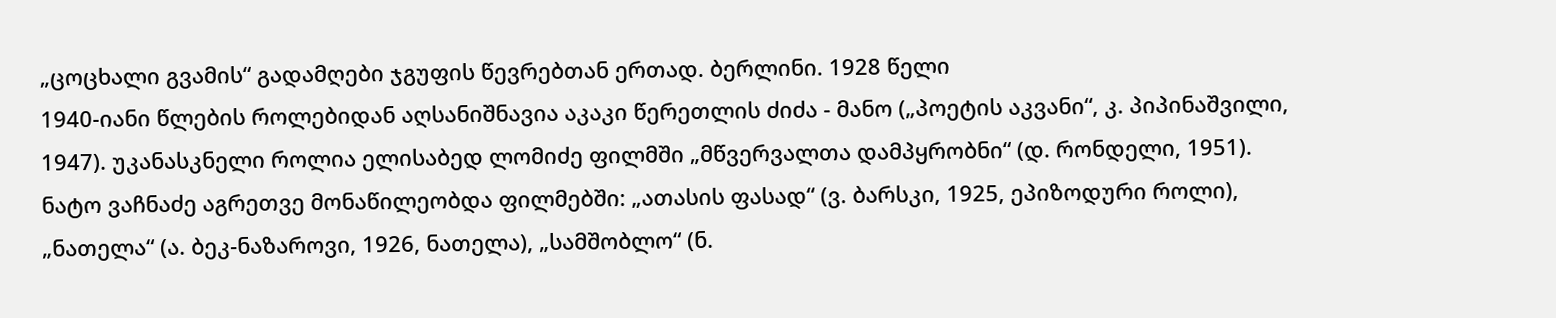„ცოცხალი გვამის“ გადამღები ჯგუფის წევრებთან ერთად. ბერლინი. 1928 წელი
1940-იანი წლების როლებიდან აღსანიშნავია აკაკი წერეთლის ძიძა - მანო („პოეტის აკვანი“, კ. პიპინაშვილი, 1947). უკანასკნელი როლია ელისაბედ ლომიძე ფილმში „მწვერვალთა დამპყრობნი“ (დ. რონდელი, 1951).
ნატო ვაჩნაძე აგრეთვე მონაწილეობდა ფილმებში: „ათასის ფასად“ (ვ. ბარსკი, 1925, ეპიზოდური როლი), „ნათელა“ (ა. ბეკ-ნაზაროვი, 1926, ნათელა), „სამშობლო“ (ნ.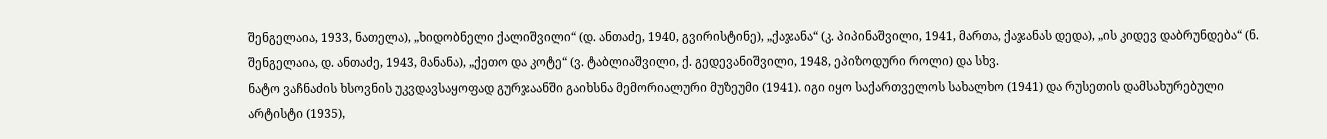შენგელაია, 1933, ნათელა), „ხიდობნელი ქალიშვილი“ (დ. ანთაძე, 1940, გვირისტინე), „ქაჯანა“ (კ. პიპინაშვილი, 1941, მართა, ქაჯანას დედა), „ის კიდევ დაბრუნდება“ (ნ. შენგელაია, დ. ანთაძე, 1943, მანანა), „ქეთო და კოტე“ (ვ. ტაბლიაშვილი, ქ. გედევანიშვილი, 1948, ეპიზოდური როლი) და სხვ.
ნატო ვაჩნაძის ხსოვნის უკვდავსაყოფად გურჯაანში გაიხსნა მემორიალური მუზეუმი (1941). იგი იყო საქართველოს სახალხო (1941) და რუსეთის დამსახურებული არტისტი (1935),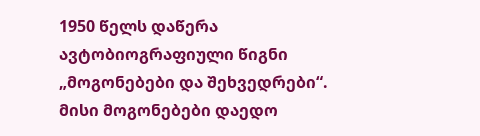1950 წელს დაწერა ავტობიოგრაფიული წიგნი „მოგონებები და შეხვედრები“. მისი მოგონებები დაედო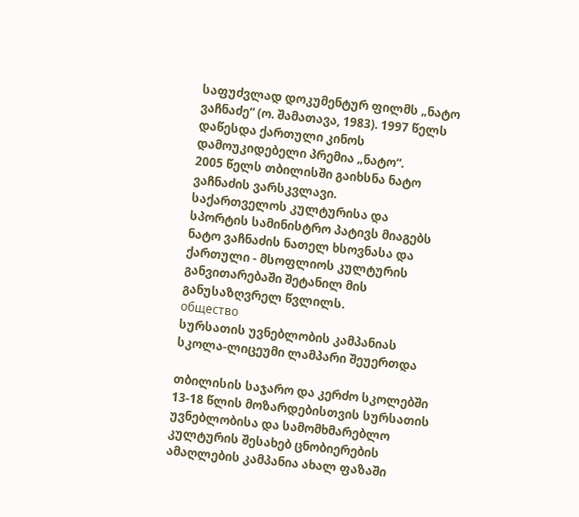საფუძვლად დოკუმენტურ ფილმს „ნატო ვაჩნაძე“ (ო. შამათავა, 1983). 1997 წელს დაწესდა ქართული კინოს დამოუკიდებელი პრემია „ნატო“.
2005 წელს თბილისში გაიხსნა ნატო ვაჩნაძის ვარსკვლავი.
საქართველოს კულტურისა და სპორტის სამინისტრო პატივს მიაგებს ნატო ვაჩნაძის ნათელ ხსოვნასა და ქართული - მსოფლიოს კულტურის განვითარებაში შეტანილ მის განუსაზღვრელ წვლილს.
общество
სურსათის უვნებლობის კამპანიას სკოლა-ლიცეუმი ლამპარი შეუერთდა

თბილისის საჯარო და კერძო სკოლებში 13-18 წლის მოზარდებისთვის სურსათის უვნებლობისა და სამომხმარებლო კულტურის შესახებ ცნობიერების ამაღლების კამპანია ახალ ფაზაში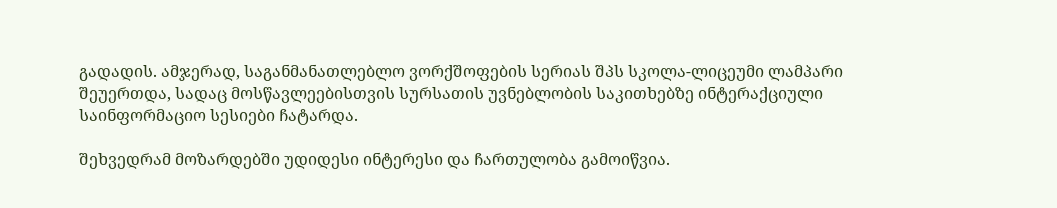გადადის. ამჯერად, საგანმანათლებლო ვორქშოფების სერიას შპს სკოლა-ლიცეუმი ლამპარი შეუერთდა, სადაც მოსწავლეებისთვის სურსათის უვნებლობის საკითხებზე ინტერაქციული საინფორმაციო სესიები ჩატარდა.

შეხვედრამ მოზარდებში უდიდესი ინტერესი და ჩართულობა გამოიწვია.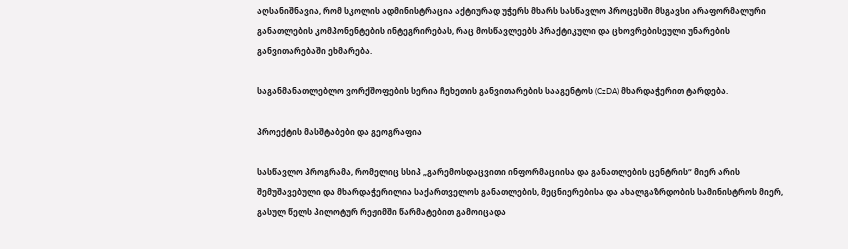აღსანიშნავია, რომ სკოლის ადმინისტრაცია აქტიურად უჭერს მხარს სასწავლო პროცესში მსგავსი არაფორმალური განათლების კომპონენტების ინტეგრირებას, რაც მოსწავლეებს პრაქტიკული და ცხოვრებისეული უნარების განვითარებაში ეხმარება.

საგანმანათლებლო ვორქშოფების სერია ჩეხეთის განვითარების სააგენტოს (CzDA) მხარდაჭერით ტარდება.

პროექტის მასშტაბები და გეოგრაფია

სასწავლო პროგრამა, რომელიც სსიპ „გარემოსდაცვითი ინფორმაციისა და განათლების ცენტრის“ მიერ არის შემუშავებული და მხარდაჭერილია საქართველოს განათლების, მეცნიერებისა და ახალგაზრდობის სამინისტროს მიერ, გასულ წელს პილოტურ რეჟიმში წარმატებით გამოიცადა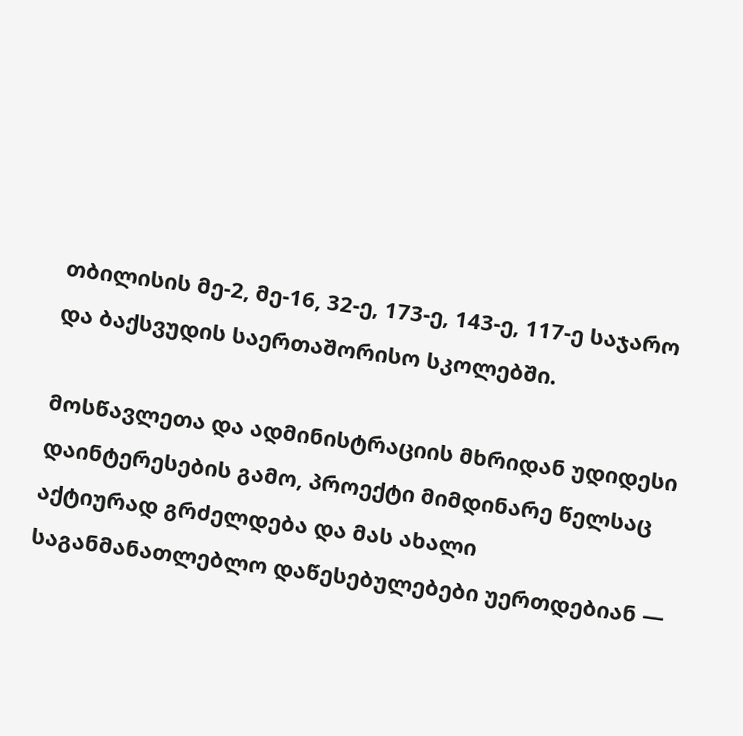თბილისის მე-2, მე-16, 32-ე, 173-ე, 143-ე, 117-ე საჯარო და ბაქსვუდის საერთაშორისო სკოლებში.

მოსწავლეთა და ადმინისტრაციის მხრიდან უდიდესი დაინტერესების გამო, პროექტი მიმდინარე წელსაც აქტიურად გრძელდება და მას ახალი საგანმანათლებლო დაწესებულებები უერთდებიან —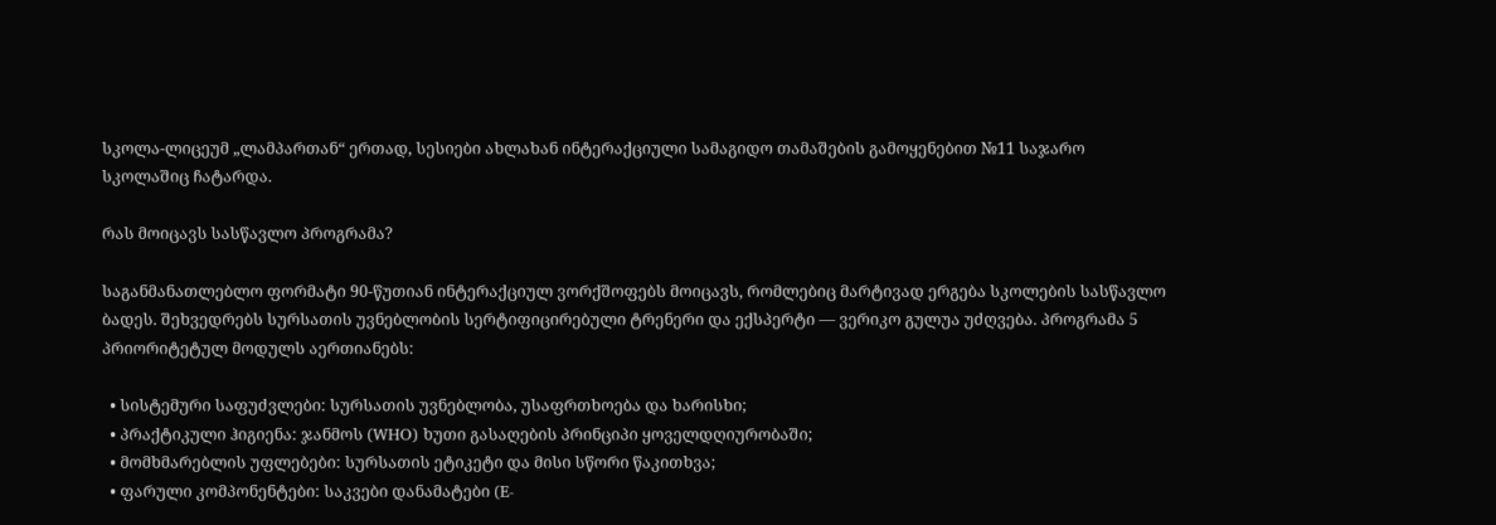სკოლა-ლიცეუმ „ლამპართან“ ერთად, სესიები ახლახან ინტერაქციული სამაგიდო თამაშების გამოყენებით №11 საჯარო სკოლაშიც ჩატარდა.

რას მოიცავს სასწავლო პროგრამა?

საგანმანათლებლო ფორმატი 90-წუთიან ინტერაქციულ ვორქშოფებს მოიცავს, რომლებიც მარტივად ერგება სკოლების სასწავლო ბადეს. შეხვედრებს სურსათის უვნებლობის სერტიფიცირებული ტრენერი და ექსპერტი — ვერიკო გულუა უძღვება. პროგრამა 5 პრიორიტეტულ მოდულს აერთიანებს:

  • სისტემური საფუძვლები: სურსათის უვნებლობა, უსაფრთხოება და ხარისხი;
  • პრაქტიკული ჰიგიენა: ჯანმოს (WHO) ხუთი გასაღების პრინციპი ყოველდღიურობაში;
  • მომხმარებლის უფლებები: სურსათის ეტიკეტი და მისი სწორი წაკითხვა;
  • ფარული კომპონენტები: საკვები დანამატები (E-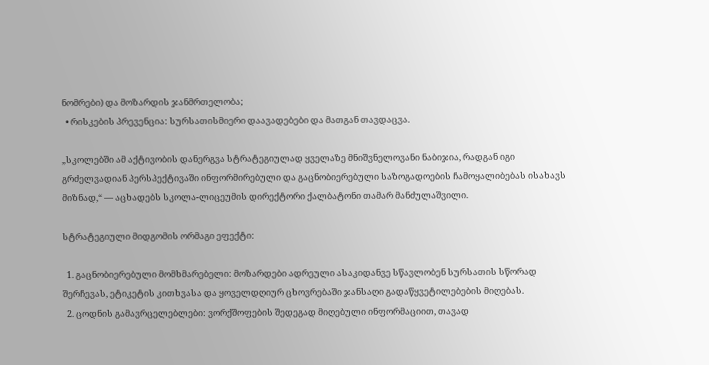ნომრები) და მოზარდის ჯანმრთელობა;
  • რისკების პრევენცია: სურსათისმიერი დაავადებები და მათგან თავდაცვა.

„სკოლებში ამ აქტივობის დანერგვა სტრატეგიულად ყველაზე მნიშვნელოვანი ნაბიჯია, რადგან იგი გრძელვადიან პერსპექტივაში ინფორმირებული და გაცნობიერებული საზოგადოების ჩამოყალიბებას ისახავს მიზნად,“ — აცხადებს სკოლა-ლიცეუმის დირექტორი ქალბატონი თამარ მანძულაშვილი.

სტრატეგიული მიდგომის ორმაგი ეფექტი:

  1. გაცნობიერებული მომხმარებელი: მოზარდები ადრეული ასაკიდანვე სწავლობენ სურსათის სწორად შერჩევას, ეტიკეტის კითხვასა და ყოველდღიურ ცხოვრებაში ჯანსაღი გადაწყვეტილებების მიღებას.
  2. ცოდნის გამავრცელებლები: ვორქშოფების შედეგად მიღებული ინფორმაციით, თავად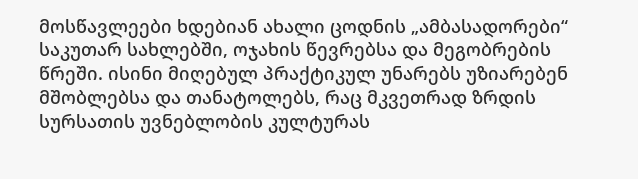მოსწავლეები ხდებიან ახალი ცოდნის „ამბასადორები“ საკუთარ სახლებში, ოჯახის წევრებსა და მეგობრების წრეში. ისინი მიღებულ პრაქტიკულ უნარებს უზიარებენ მშობლებსა და თანატოლებს, რაც მკვეთრად ზრდის სურსათის უვნებლობის კულტურას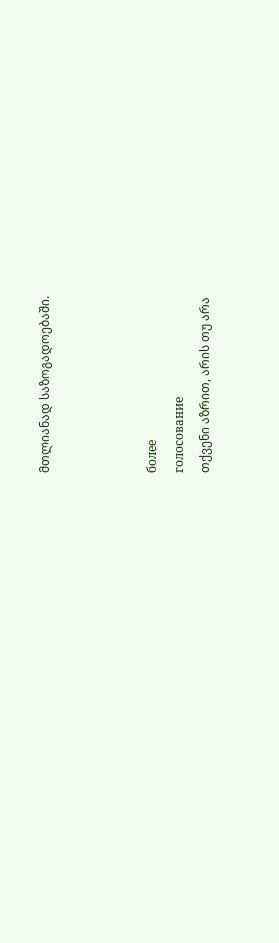მთლიანად საზოგადოებაში.



более
голосование
თქვენი აზრით, არის თუ არა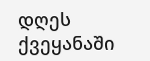დღეს ქვეყანაში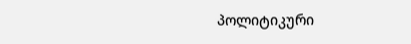პოლიტიკური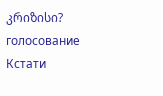კრიზისი?
голосование
Кстати